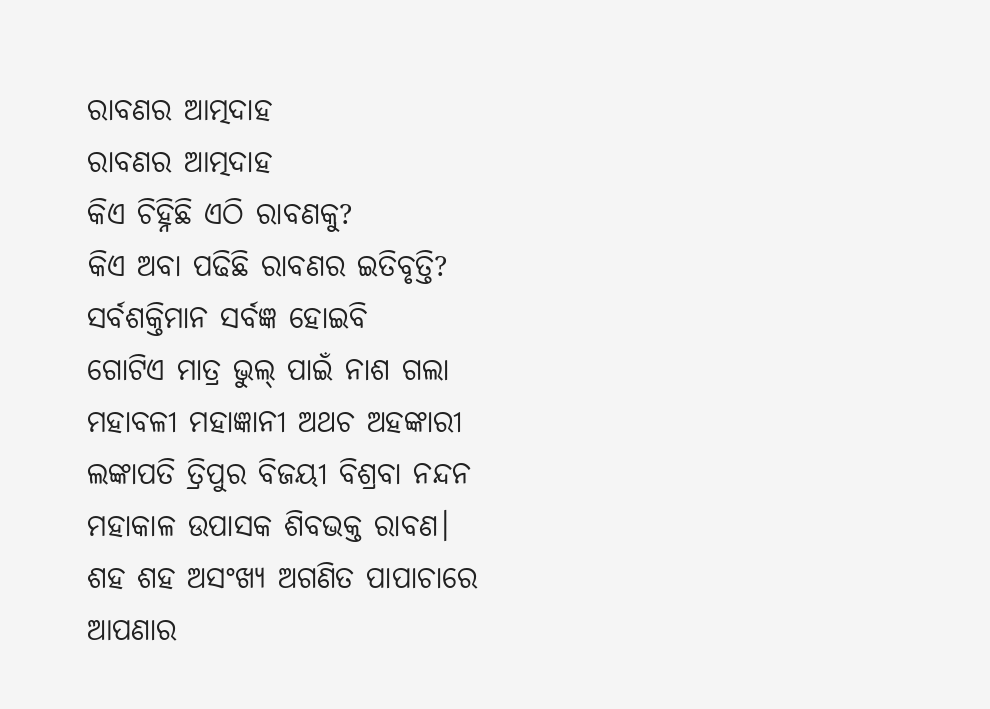ରାବଣର ଆତ୍ମଦାହ
ରାବଣର ଆତ୍ମଦାହ
କିଏ ଚିହ୍ନିଛି ଏଠି ରାବଣକୁ?
କିଏ ଅବା ପଢିଛି ରାବଣର ଇତିବୃତ୍ତି?
ସର୍ବଶକ୍ତିମାନ ସର୍ବଜ୍ଞ ହୋଇବି
ଗୋଟିଏ ମାତ୍ର ଭୁଲ୍ ପାଇଁ ନାଶ ଗଲା
ମହାବଳୀ ମହାଜ୍ଞାନୀ ଅଥଚ ଅହଙ୍କାରୀ
ଲଙ୍କାପତି ତ୍ରିପୁର ବିଜୟୀ ବିଶ୍ରବା ନନ୍ଦନ
ମହାକାଳ ଉପାସକ ଶିବଭକ୍ତ ରାବଣ।
ଶହ ଶହ ଅସଂଖ୍ଯ ଅଗଣିତ ପାପାଚାରେ
ଆପଣାର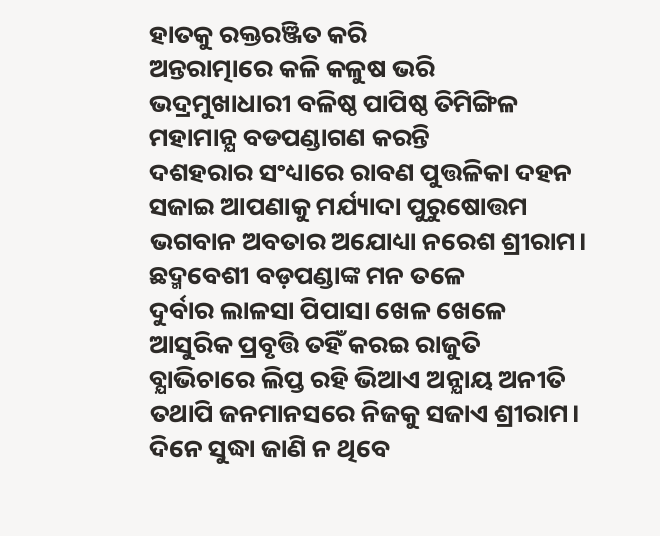ହାତକୁ ରକ୍ତରଞ୍ଜିତ କରି
ଅନ୍ତରାତ୍ମାରେ କଳି କଳୁଷ ଭରି
ଭଦ୍ରମୁଖାଧାରୀ ବଳିଷ୍ଠ ପାପିଷ୍ଠ ତିମିଙ୍ଗିଳ
ମହାମାନ୍ଯ ବଡପଣ୍ଡାଗଣ କରନ୍ତି
ଦଶହରାର ସଂଧ୍ୟାରେ ରାବଣ ପୁତ୍ତଳିକା ଦହନ
ସଜାଇ ଆପଣାକୁ ମର୍ଯ୍ୟାଦା ପୁରୁଷୋତ୍ତମ
ଭଗବାନ ଅବତାର ଅଯୋଧ୍ୟା ନରେଶ ଶ୍ରୀରାମ।
ଛଦ୍ମବେଶୀ ବଡ଼ପଣ୍ଡାଙ୍କ ମନ ତଳେ
ଦୁର୍ବାର ଲାଳସା ପିପାସା ଖେଳ ଖେଳେ
ଆସୁରିକ ପ୍ରବୃତ୍ତି ତହିଁ କରଇ ରାଜୁତି
ବ୍ଯାଭିଚାରେ ଲିପ୍ତ ରହି ଭିଆଏ ଅନ୍ଯାୟ ଅନୀତି
ତଥାପି ଜନମାନସରେ ନିଜକୁ ସଜାଏ ଶ୍ରୀରାମ।
ଦିନେ ସୁଦ୍ଧା ଜାଣି ନ ଥିବେ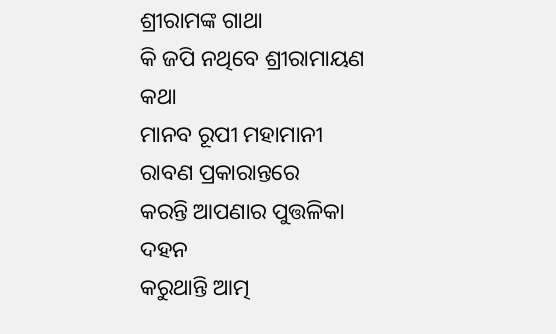ଶ୍ରୀରାମଙ୍କ ଗାଥା
କି ଜପି ନଥିବେ ଶ୍ରୀରାମାୟଣ କଥା
ମାନବ ରୂପୀ ମହାମାନୀ ରାବଣ ପ୍ରକାରାନ୍ତରେ
କରନ୍ତି ଆପଣାର ପୁତ୍ତଳିକା ଦହନ
କରୁଥାନ୍ତି ଆତ୍ମ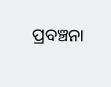ପ୍ରବଞ୍ଚନା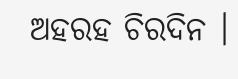ଅହରହ ଚିରଦିନ ।